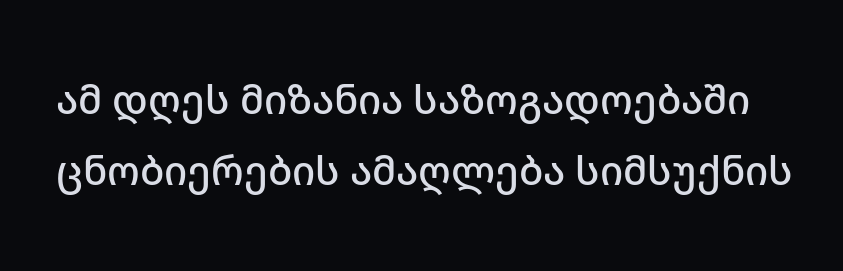ამ დღეს მიზანია საზოგადოებაში ცნობიერების ამაღლება სიმსუქნის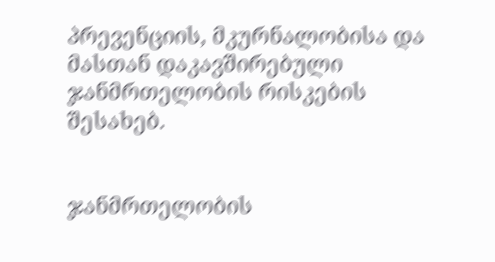პრევენციის, მკურნალობისა და მასთან დაკავშირებული ჯანმრთელობის რისკების შესახებ.


ჯანმრთელობის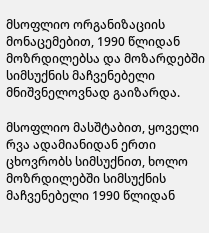მსოფლიო ორგანიზაციის მონაცემებით, 1990 წლიდან მოზრდილებსა და მოზარდებში სიმსუქნის მაჩვენებელი მნიშვნელოვნად გაიზარდა.

მსოფლიო მასშტაბით, ყოველი რვა ადამიანიდან ერთი ცხოვრობს სიმსუქნით, ხოლო მოზრდილებში სიმსუქნის მაჩვენებელი 1990 წლიდან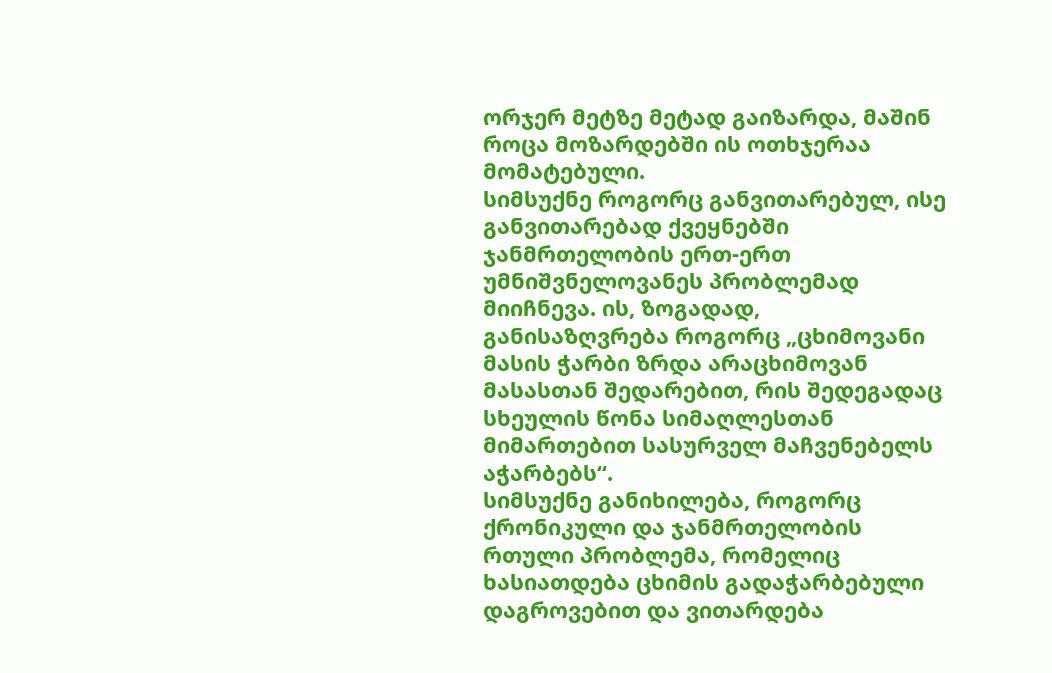ორჯერ მეტზე მეტად გაიზარდა, მაშინ როცა მოზარდებში ის ოთხჯერაა მომატებული.
სიმსუქნე როგორც განვითარებულ, ისე განვითარებად ქვეყნებში ჯანმრთელობის ერთ-ერთ უმნიშვნელოვანეს პრობლემად მიიჩნევა. ის, ზოგადად, განისაზღვრება როგორც „ცხიმოვანი მასის ჭარბი ზრდა არაცხიმოვან მასასთან შედარებით, რის შედეგადაც სხეულის წონა სიმაღლესთან მიმართებით სასურველ მაჩვენებელს აჭარბებს“.
სიმსუქნე განიხილება, როგორც ქრონიკული და ჯანმრთელობის რთული პრობლემა, რომელიც ხასიათდება ცხიმის გადაჭარბებული დაგროვებით და ვითარდება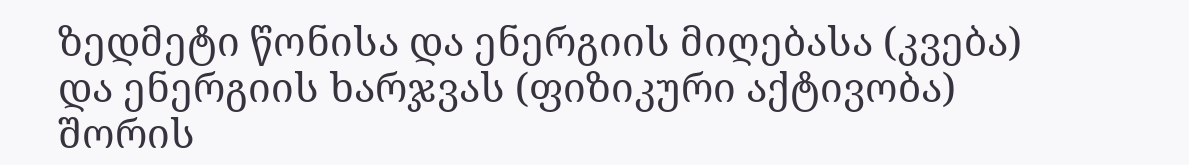ზედმეტი წონისა და ენერგიის მიღებასა (კვება) და ენერგიის ხარჯვას (ფიზიკური აქტივობა) შორის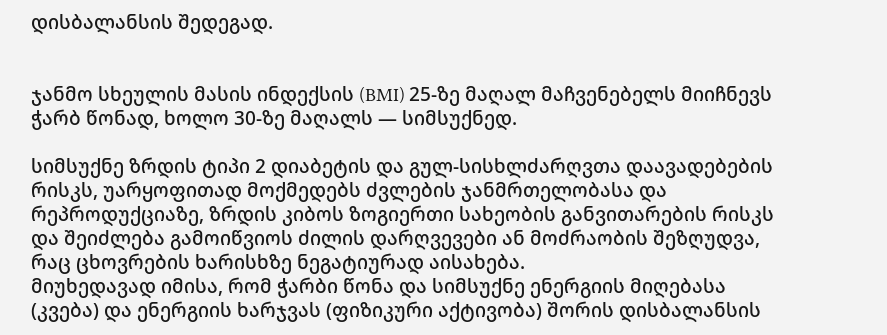დისბალანსის შედეგად.


ჯანმო სხეულის მასის ინდექსის (BMI) 25-ზე მაღალ მაჩვენებელს მიიჩნევს ჭარბ წონად, ხოლო 30-ზე მაღალს — სიმსუქნედ.

სიმსუქნე ზრდის ტიპი 2 დიაბეტის და გულ-სისხლძარღვთა დაავადებების რისკს, უარყოფითად მოქმედებს ძვლების ჯანმრთელობასა და რეპროდუქციაზე, ზრდის კიბოს ზოგიერთი სახეობის განვითარების რისკს და შეიძლება გამოიწვიოს ძილის დარღვევები ან მოძრაობის შეზღუდვა, რაც ცხოვრების ხარისხზე ნეგატიურად აისახება.
მიუხედავად იმისა, რომ ჭარბი წონა და სიმსუქნე ენერგიის მიღებასა (კვება) და ენერგიის ხარჯვას (ფიზიკური აქტივობა) შორის დისბალანსის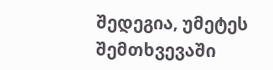შედეგია, უმეტეს შემთხვევაში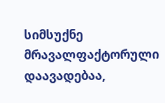სიმსუქნე მრავალფაქტორული დაავადებაა,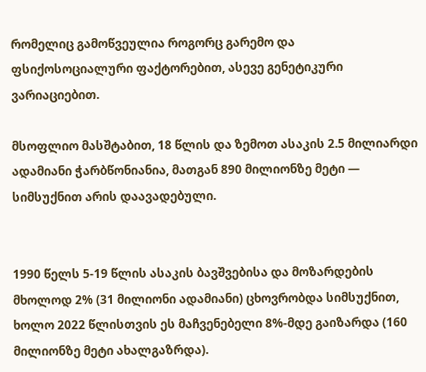რომელიც გამოწვეულია როგორც გარემო და ფსიქოსოციალური ფაქტორებით, ასევე გენეტიკური ვარიაციებით.

მსოფლიო მასშტაბით, 18 წლის და ზემოთ ასაკის 2.5 მილიარდი ადამიანი ჭარბწონიანია, მათგან 890 მილიონზე მეტი — სიმსუქნით არის დაავადებული.


1990 წელს 5-19 წლის ასაკის ბავშვებისა და მოზარდების მხოლოდ 2% (31 მილიონი ადამიანი) ცხოვრობდა სიმსუქნით, ხოლო 2022 წლისთვის ეს მაჩვენებელი 8%-მდე გაიზარდა (160 მილიონზე მეტი ახალგაზრდა).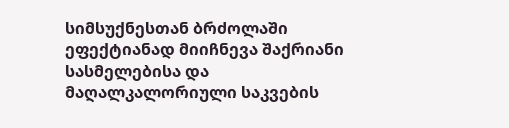სიმსუქნესთან ბრძოლაში ეფექტიანად მიიჩნევა შაქრიანი სასმელებისა და მაღალკალორიული საკვების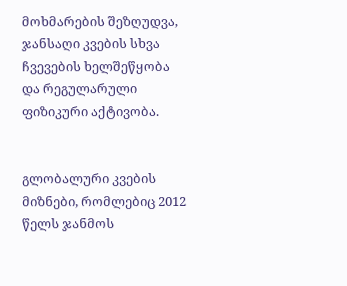მოხმარების შეზღუდვა, ჯანსაღი კვების სხვა ჩვევების ხელშეწყობა და რეგულარული ფიზიკური აქტივობა.


გლობალური კვების მიზნები, რომლებიც 2012 წელს ჯანმოს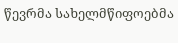წევრმა სახელმწიფოებმა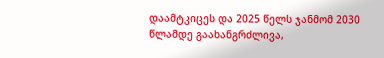დაამტკიცეს და 2025 წელს ჯანმომ 2030 წლამდე გაახანგრძლივა,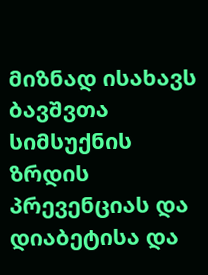მიზნად ისახავს ბავშვთა სიმსუქნის ზრდის პრევენციას და დიაბეტისა და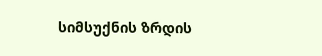სიმსუქნის ზრდის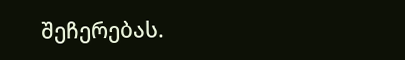შეჩერებას.